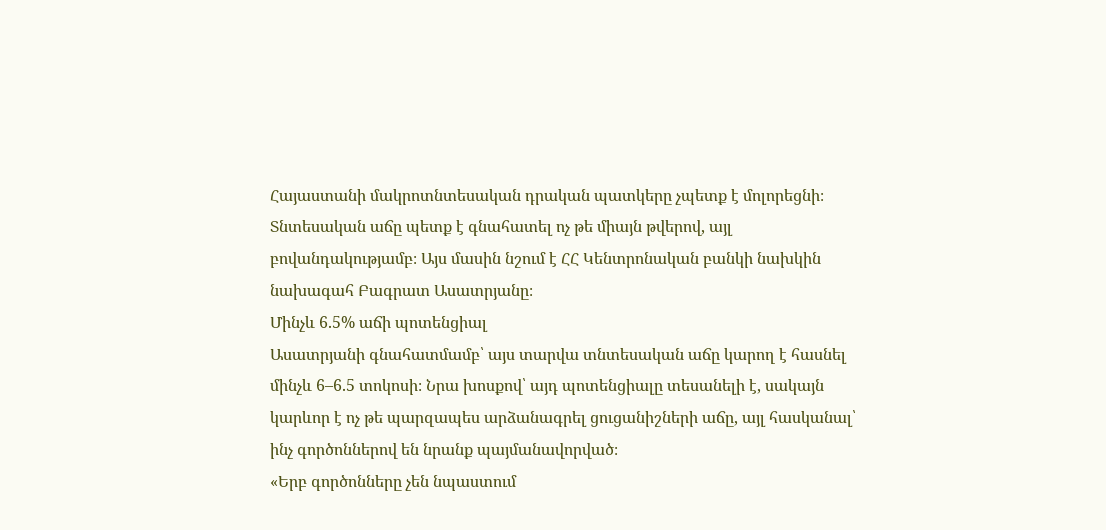Հայաստանի մակրոտնտեսական դրական պատկերը չպետք է մոլորեցնի։ Տնտեսական աճը պետք է գնահատել ոչ թե միայն թվերով, այլ բովանդակությամբ։ Այս մասին նշում է ՀՀ Կենտրոնական բանկի նախկին նախագահ Բագրատ Ասատրյանը։
Մինչև 6.5% աճի պոտենցիալ
Ասատրյանի գնահատմամբ՝ այս տարվա տնտեսական աճը կարող է հասնել մինչև 6–6.5 տոկոսի։ Նրա խոսքով՝ այդ պոտենցիալը տեսանելի է, սակայն կարևոր է ոչ թե պարզապես արձանագրել ցուցանիշների աճը, այլ հասկանալ՝ ինչ գործոններով են նրանք պայմանավորված։
«Երբ գործոնները չեն նպաստում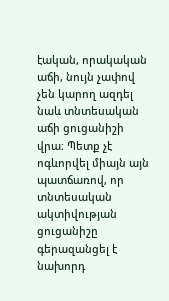էական, որակական աճի, նույն չափով չեն կարող ազդել նաև տնտեսական աճի ցուցանիշի վրա։ Պետք չէ ոգևորվել միայն այն պատճառով, որ տնտեսական ակտիվության ցուցանիշը գերազանցել է նախորդ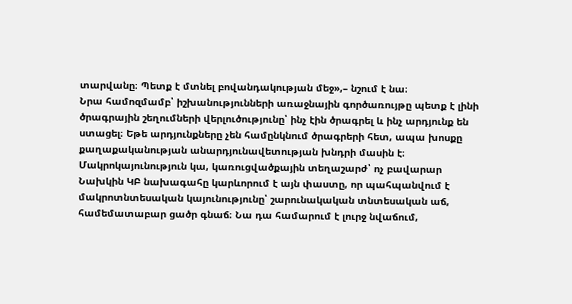տարվանը։ Պետք է մտնել բովանդակության մեջ»,– նշում է նա։
Նրա համոզմամբ՝ իշխանությունների առաջնային գործառույթը պետք է լինի ծրագրային շեղումների վերլուծությունը՝ ինչ էին ծրագրել և ինչ արդյունք են ստացել։ Եթե արդյունքները չեն համընկնում ծրագրերի հետ, ապա խոսքը քաղաքականության անարդյունավետության խնդրի մասին է։
Մակրոկայունություն կա, կառուցվածքային տեղաշարժ՝ ոչ բավարար
Նախկին ԿԲ նախագահը կարևորում է այն փաստը, որ պահպանվում է մակրոտնտեսական կայունությունը՝ շարունակական տնտեսական աճ, համեմատաբար ցածր գնաճ։ Նա դա համարում է լուրջ նվաճում,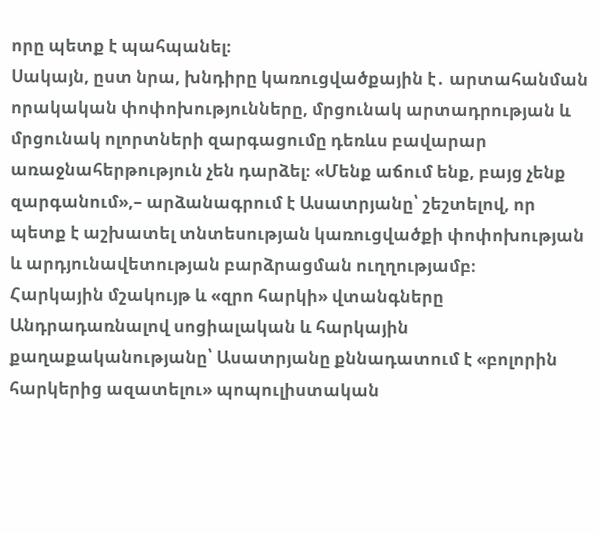որը պետք է պահպանել։
Սակայն, ըստ նրա, խնդիրը կառուցվածքային է․ արտահանման որակական փոփոխությունները, մրցունակ արտադրության և մրցունակ ոլորտների զարգացումը դեռևս բավարար առաջնահերթություն չեն դարձել։ «Մենք աճում ենք, բայց չենք զարգանում»,– արձանագրում է Ասատրյանը՝ շեշտելով, որ պետք է աշխատել տնտեսության կառուցվածքի փոփոխության և արդյունավետության բարձրացման ուղղությամբ։
Հարկային մշակույթ և «զրո հարկի» վտանգները
Անդրադառնալով սոցիալական և հարկային քաղաքականությանը՝ Ասատրյանը քննադատում է «բոլորին հարկերից ազատելու» պոպուլիստական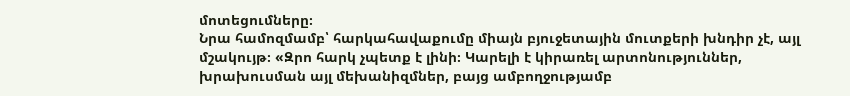մոտեցումները։
Նրա համոզմամբ՝ հարկահավաքումը միայն բյուջետային մուտքերի խնդիր չէ, այլ մշակույթ։ «Զրո հարկ չպետք է լինի։ Կարելի է կիրառել արտոնություններ, խրախուսման այլ մեխանիզմներ, բայց ամբողջությամբ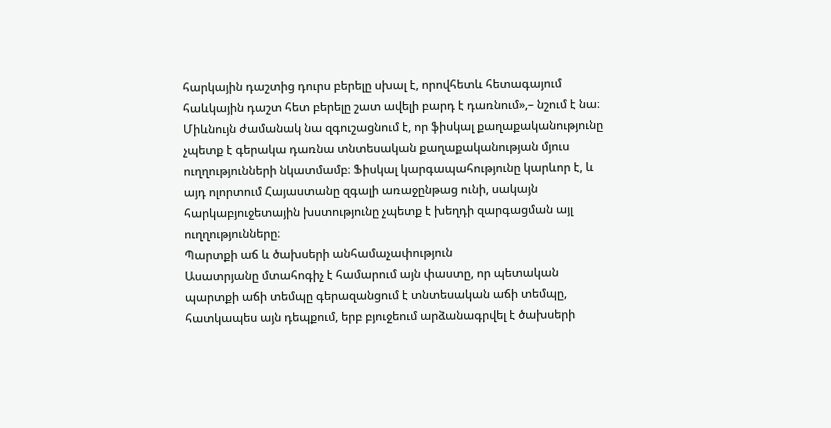հարկային դաշտից դուրս բերելը սխալ է, որովհետև հետագայում հաևկային դաշտ հետ բերելը շատ ավելի բարդ է դառնում»,– նշում է նա։
Միևնույն ժամանակ նա զգուշացնում է, որ ֆիսկալ քաղաքականությունը չպետք է գերակա դառնա տնտեսական քաղաքականության մյուս ուղղությունների նկատմամբ։ Ֆիսկալ կարգապահությունը կարևոր է, և այդ ոլորտում Հայաստանը զգալի առաջընթաց ունի, սակայն հարկաբյուջետային խստությունը չպետք է խեղդի զարգացման այլ ուղղությունները։
Պարտքի աճ և ծախսերի անհամաչափություն
Ասատրյանը մտահոգիչ է համարում այն փաստը, որ պետական պարտքի աճի տեմպը գերազանցում է տնտեսական աճի տեմպը, հատկապես այն դեպքում, երբ բյուջեում արձանագրվել է ծախսերի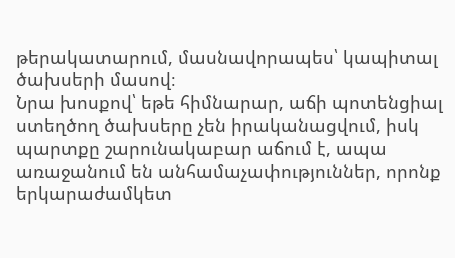թերակատարում, մասնավորապես՝ կապիտալ ծախսերի մասով։
Նրա խոսքով՝ եթե հիմնարար, աճի պոտենցիալ ստեղծող ծախսերը չեն իրականացվում, իսկ պարտքը շարունակաբար աճում է, ապա առաջանում են անհամաչափություններ, որոնք երկարաժամկետ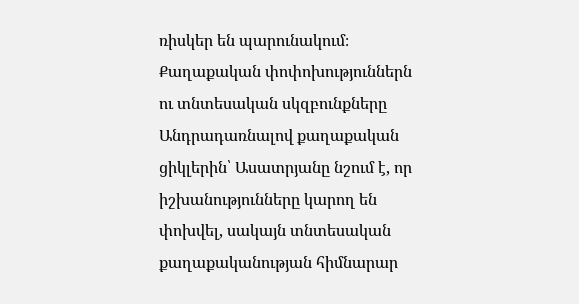ռիսկեր են պարունակում։
Քաղաքական փոփոխություններն ու տնտեսական սկզբունքները
Անդրադառնալով քաղաքական ցիկլերին՝ Ասատրյանը նշում է, որ իշխանությունները կարող են փոխվել, սակայն տնտեսական քաղաքականության հիմնարար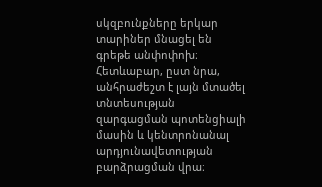սկզբունքները երկար տարիներ մնացել են գրեթե անփոփոխ։ Հետևաբար, ըստ նրա, անհրաժեշտ է լայն մտածել տնտեսության զարգացման պոտենցիալի մասին և կենտրոնանալ արդյունավետության բարձրացման վրա։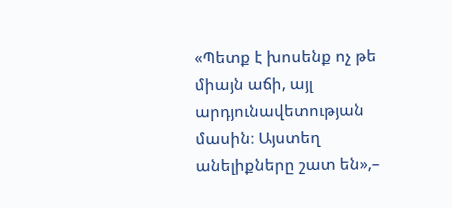«Պետք է խոսենք ոչ թե միայն աճի, այլ արդյունավետության մասին։ Այստեղ անելիքները շատ են»,–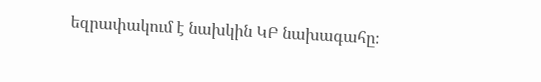եզրափակում է նախկին ԿԲ նախագահը։